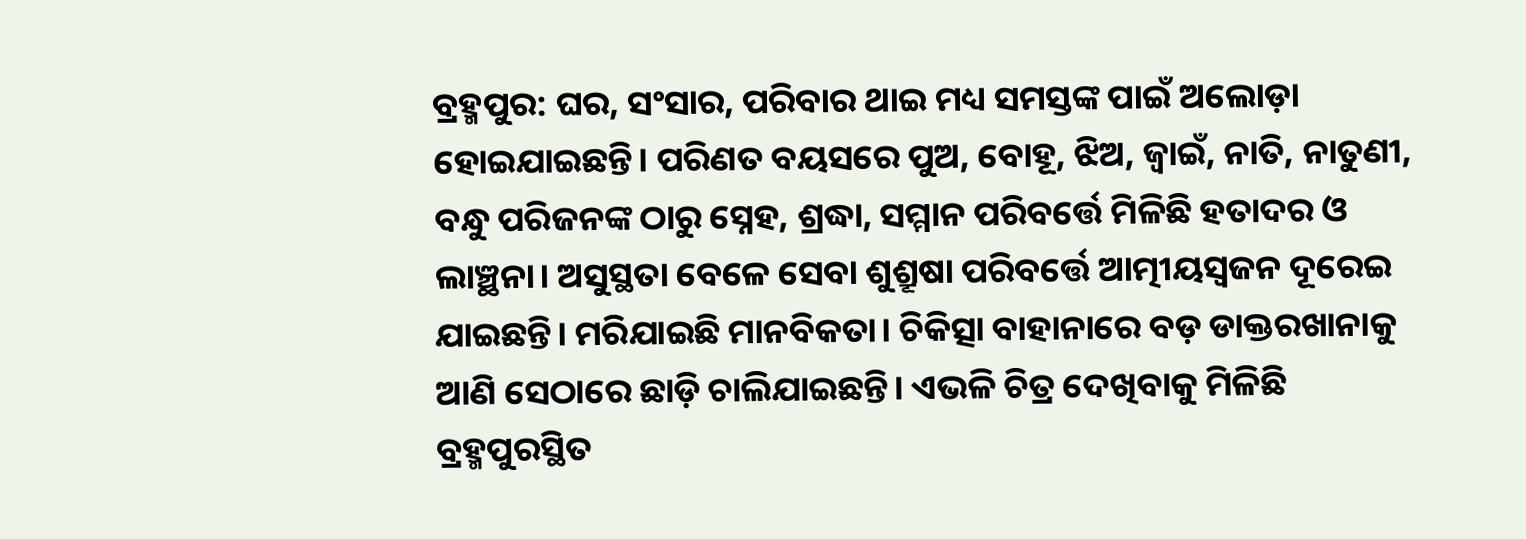ବ୍ରହ୍ମପୁର: ଘର, ସଂସାର, ପରିବାର ଥାଇ ମଧ୍ୟ ସମସ୍ତଙ୍କ ପାଇଁ ଅଲୋଡ଼ା ହୋଇଯାଇଛନ୍ତି। ପରିଣତ ବୟସରେ ପୁଅ, ବୋହୂ, ଝିଅ, ଜ୍ବାଇଁ, ନାତି, ନାତୁଣୀ, ବନ୍ଧୁ ପରିଜନଙ୍କ ଠାରୁ ସ୍ନେହ, ଶ୍ରଦ୍ଧା, ସମ୍ମାନ ପରିବର୍ତ୍ତେ ମିଳିଛି ହତାଦର ଓ ଲାଞ୍ଛନା। ଅସୁସ୍ଥତା ବେଳେ ସେବା ଶୁଶ୍ରୂଷା ପରିବର୍ତ୍ତେ ଆତ୍ମୀୟସ୍ବଜନ ଦୂରେଇ ଯାଇଛନ୍ତି। ମରିଯାଇଛି ମାନବିକତା। ଚିକିତ୍ସା ବାହାନାରେ ବଡ଼ ଡାକ୍ତରଖାନାକୁ ଆଣି ସେଠାରେ ଛାଡ଼ି ଚାଲିଯାଇଛନ୍ତି। ଏଭଳି ଚିତ୍ର ଦେଖିବାକୁ ମିଳିଛି ବ୍ରହ୍ମପୁରସ୍ଥିତ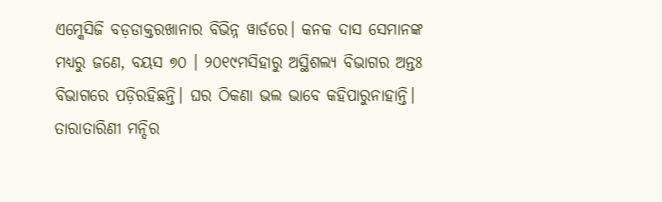ଏମ୍କେସିଜି ବଡ଼ଡାକ୍ତରଖାନାର ବିଭିନ୍ନ ୱାର୍ଡରେ। କନକ ଦାସ ସେମାନଙ୍କ ମଧ୍ୟରୁ ଜଣେ, ବୟସ ୭୦ । ୨୦୧୯ମସିହାରୁ ଅସ୍ଥିଶଲ୍ୟ ବିଭାଗର ଅନ୍ତଃ ବିଭାଗରେ ପଡ଼ିରହିଛନ୍ତି। ଘର ଠିକଣା ଭଲ ଭାବେ କହିପାରୁନାହାନ୍ତି। ତାରାତାରିଣୀ ମନ୍ଦିର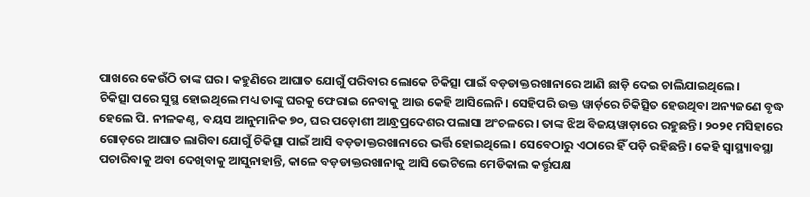ପାଖରେ କେଉଁଠି ତାଙ୍କ ଘର। କହୁଣିରେ ଆଘାତ ଯୋଗୁଁ ପରିବାର ଲୋକେ ଚିକିତ୍ସା ପାଇଁ ବଡ଼ଡାକ୍ତରଖାନାରେ ଆଣି ଛାଡ଼ି ଦେଇ ଚାଲିଯାଇଥିଲେ।
ଚିକିତ୍ସା ପରେ ସୁସ୍ଥ ହୋଇଥିଲେ ମଧ୍ୟ ତାଙ୍କୁ ଘରକୁ ଫେରାଇ ନେବାକୁ ଆଉ କେହି ଆସିଲେନି। ସେହିପରି ଉକ୍ତ ୱାର୍ଡ଼ରେ ଚିକିତ୍ସିତ ହେଉଥିବା ଅନ୍ୟଜଣେ ବୃଦ୍ଧ ହେଲେ ପି. ନୀଳକଣ୍ଠ, ବୟସ ଆନୁମାନିକ ୭୦, ଘର ପଡ଼ୋଶୀ ଆନ୍ଧ୍ରପ୍ରଦେଶର ପଲାସା ଅଂଚଳରେ। ତାଙ୍କ ଝିଅ ବିଜୟୱାଡ଼ାରେ ରହୁଛନ୍ତି। ୨୦୨୧ ମସିହାରେ ଗୋଡ଼ରେ ଆଘାତ ଲାଗିବା ଯୋଗୁଁ ଚିକିତ୍ସା ପାଇଁ ଆସି ବଡ଼ଡାକ୍ତରଖାନାରେ ଭର୍ତ୍ତି ହୋଇଥିଲେ। ସେବେଠାରୁ ଏଠାରେ ହିଁ ପଡ଼ି ରହିଛନ୍ତି। କେହି ସ୍ବାସ୍ଥ୍ୟାବସ୍ଥା ପଚାରିବାକୁ ଅବା ଦେଖିବାକୁ ଆସୁନାହାନ୍ତି, କାଳେ ବଡ଼ଡାକ୍ତରଖାନାକୁ ଆସି ଭେଟିଲେ ମେଡିକାଲ କର୍ତ୍ତୃପକ୍ଷ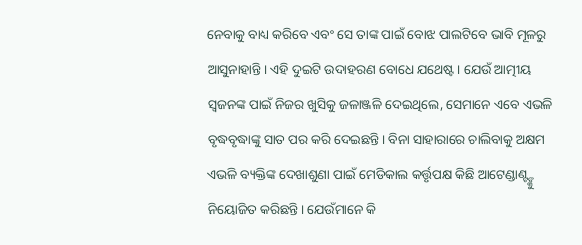ନେବାକୁ ବାଧ୍ୟ କରିବେ ଏବଂ ସେ ତାଙ୍କ ପାଇଁ ବୋଝ ପାଲଟିବେ ଭାବି ମୂଳରୁ ଆସୁନାହାନ୍ତି। ଏହି ଦୁଇଟି ଉଦାହରଣ ବୋଧେ ଯଥେଷ୍ଟ। ଯେଉଁ ଆତ୍ମୀୟ ସ୍ବଜନଙ୍କ ପାଇଁ ନିଜର ଖୁସିକୁ ଜଳାଞ୍ଜଳି ଦେଇଥିଲେ, ସେମାନେ ଏବେ ଏଭଳି ବୃଦ୍ଧବୃଦ୍ଧାଙ୍କୁ ସାତ ପର କରି ଦେଇଛନ୍ତି। ବିନା ସାହାରାରେ ଚାଲିବାକୁ ଅକ୍ଷମ ଏଭଳି ବ୍ୟକ୍ତିଙ୍କ ଦେଖାଶୁଣା ପାଇଁ ମେଡିକାଲ କର୍ତ୍ତୃପକ୍ଷ କିଛି ଆଟେଣ୍ଡାଣ୍ଟ୍ଙ୍କୁ ନିୟୋଜିତ କରିଛନ୍ତି। ଯେଉଁମାନେ କି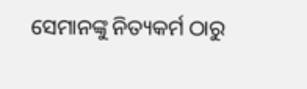ସେମାନଙ୍କୁ ନିତ୍ୟକର୍ମ ଠାରୁ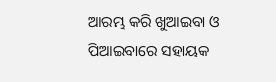ଆରମ୍ଭ କରି ଖୁଆଇବା ଓ ପିଆଇବାରେ ସହାୟକ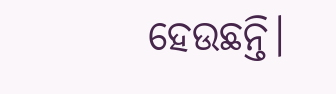ହେଉଛନ୍ତି।